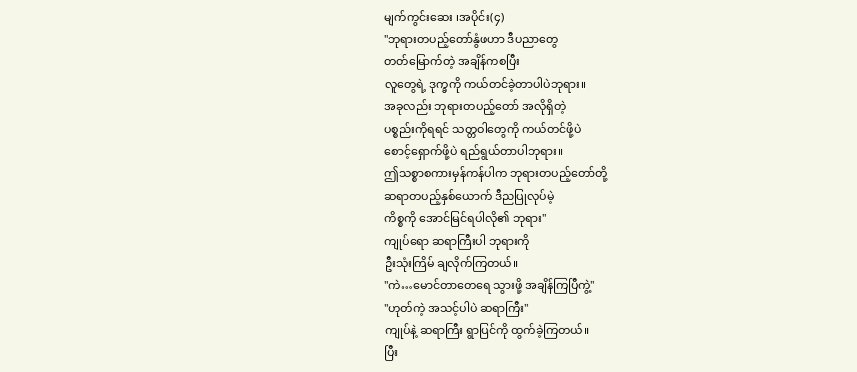မျက်ကွင်းဆေး ၊အပိုင်း(၄)
"ဘုရားတပည့်တော်နွံဖဟာ ဒီပညာတွေ
တတ်မြောက်တဲ့ အချိန်ကစပြီး
လူတွေရဲ့ ဒုက္ခကို ကယ်တင်ခဲ့တာပါပဲဘုရား။
အခုလည်း ဘုရားတပည့်တော် အလိုရှိတဲ့
ပစ္စည်းကိုရရင် သတ္တဝါတွေကို ကယ်တင်ဖို့ပဲ
စောင့်ရှောက်ဖို့ပဲ ရည်ရွယ်တာပါဘုရား။
ဤသစ္စာစကားမှန်ကန်ပါက ဘုရားတပည့်တော်တို့
ဆရာတပည့်နှစ်ယောက် ဒီညပြုလုပ်မဲ့
ကိစ္စကို အောင်မြင်ရပါလို၏ ဘုရား"
ကျုပ်ရော ဆရာကြီးပါ ဘုရားကို
ဦးသုံးကြိမ် ချလိုက်ကြတယ်။
"ကဲ…မောင်တာတေရေ သွားဖို့ အချိန်ကြပြီကွဲ့"
"ဟုတ်ကဲ့ အသင့်ပါပဲ ဆရာကြီး"
ကျုပ်နဲ့ ဆရာကြီး ရွာပြင်ကို ထွက်ခဲ့ကြတယ်။
ပြီး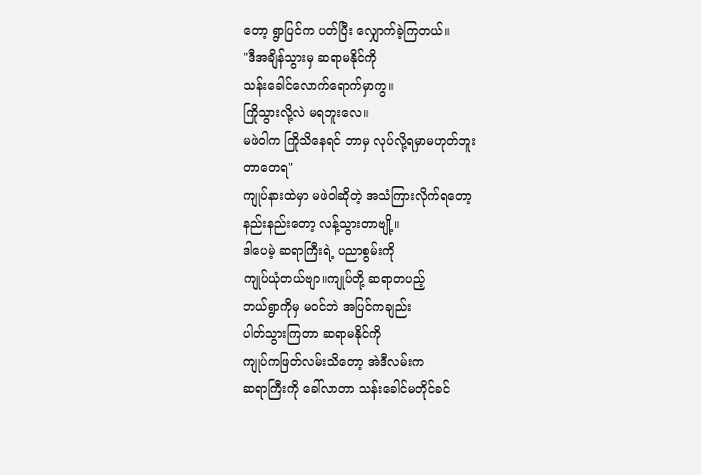တော့ ရွာပြင်က ပတ်ပြီး လျှောက်ခဲ့ကြတယ်။
"ဒီအချိန်သွားမှ ဆရာမနိုင်ကို
သန်းခေါင်လောက်ရောက်မှာကွ။
ကြိုသွားလို့လဲ မရဘူးလေ။
မဖဲဝါက ကြိုသိနေရင် ဘာမှ လုပ်လို့ရမှာမဟုတ်ဘူး
တာတေရ"
ကျုပ်နားထဲမှာ မဖဲဝါဆိုတဲ့ အသံကြားလိုက်ရတော့
နည်းနည်းတော့ လန့်သွားတာဗျို့။
ဒါပေမဲ့ ဆရာကြီးရဲ့ ပညာစွမ်းကို
ကျုပ်ယုံတယ်ဗျာ။ကျုပ်တို့ ဆရာတပည့်
ဘယ်ရွာကိုမှ မဝင်ဘဲ အပြင်ကချည်း
ပါတ်သွားကြတာ ဆရာမနိုင်ကို
ကျုပ်ကဖြတ်လမ်းသိတော့ အဲဒီလမ်းက
ဆရာကြီးကို ခေါ်လာတာ သန်းခေါင်မတိုင်ခင်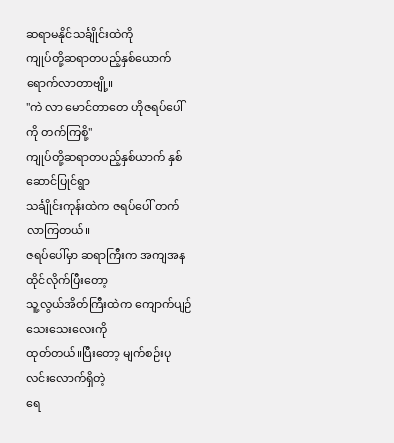ဆရာမနိုင်သင်္ချိုင်းထဲကို
ကျုပ်တို့ဆရာတပည့်နှစ်ယောက်ရောက်လာတာဗျို့။
"ကဲ လာ မောင်တာတေ ဟိုဇရပ်ပေါ်ကို တက်ကြစို့"
ကျုပ်တို့ဆရာတပည့်နှစ်ယာက် နှစ်ဆောင်ပြုင်ရွာ
သင်္ချိုင်းကုန်းထဲက ဇရပ်ပေါ် တက်လာကြတယ်။
ဇရပ်ပေါ်မှာ ဆရာကြီးက အကျအနထိုင်လိုက်ပြီးတော့
သူ့လွယ်အိတ်ကြီးထဲက ကျောက်ပျဉ်သေးသေးလေးကို
ထုတ်တယ်။ပြီးတော့ မျက်စဉ်းပုလင်းလောက်ရှိတဲ့
ရေ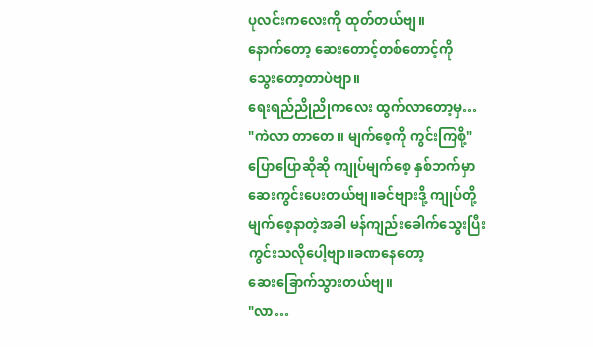ပုလင်းကလေးကို ထုတ်တယ်ဗျ။
နောက်တော့ ဆေးတောင့်တစ်တောင့်ကို
သွေးတော့တာပဲဗျာ။
ရေးရည်ညိုညိုကလေး ထွက်လာတော့မှ…
"ကဲလာ တာတေ။ မျက်စေ့ကို ကွင်းကြစို့"
ပြောပြောဆိုဆို ကျုပ်မျက်စေ့ နှစ်ဘက်မှာ
ဆေးကွင်းပေးတယ်ဗျ။ခင်ဗျားဒို့ ကျုပ်တို့
မျက်စေ့နာတဲ့အခါ မန်ကျည်းခေါက်သွေးပြီး
ကွင်းသလိုပေါ့ဗျာ။ခဏနေတော့
ဆေးခြောက်သွားတယ်ဗျ။
"လာ…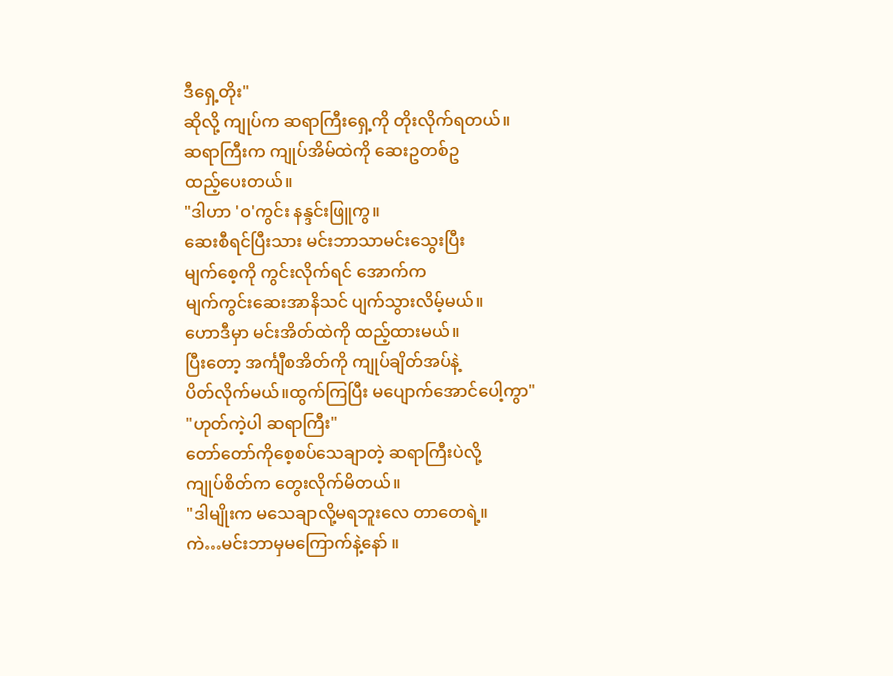ဒီရှေ့တိုး"
ဆိုလို့ ကျုပ်က ဆရာကြီးရှေ့ကို တိုးလိုက်ရတယ်။
ဆရာကြီးက ကျုပ်အိမ်ထဲကို ဆေးဥတစ်ဥ
ထည့်ပေးတယ်။
"ဒါဟာ 'ဝ'ကွင်း နန္ဒင်းဖြူကွ။
ဆေးစီရင်ပြီးသား မင်းဘာသာမင်းသွေးပြီး
မျက်စေ့ကို ကွင်းလိုက်ရင် အောက်က
မျက်ကွင်းဆေးအာနိသင် ပျက်သွားလိမ့်မယ်။
ဟောဒီမှာ မင်းအိတ်ထဲကို ထည့်ထားမယ်။
ပြီးတော့ အင်္ကျီစအိတ်ကို ကျုပ်ချိတ်အပ်နဲ့
ပိတ်လိုက်မယ်။ထွက်ကြပြီး မပျောက်အောင်ပေါ့ကွာ"
"ဟုတ်ကဲ့ပါ ဆရာကြီး"
တော်တော်ကိုစေ့စပ်သေချာတဲ့ ဆရာကြီးပဲလို့
ကျုပ်စိတ်က တွေးလိုက်မိတယ်။
"ဒါမျိုးက မသေချာလို့မရဘူးလေ တာတေရဲ့။
ကဲ…မင်းဘာမှမကြောက်နဲ့နော် ။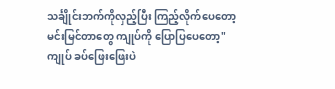သင်္ချိုင်းဘက်ကိုလှည့်ပြီး ကြည့်လိုက်ပေတော့
မင်းမြင်တာတွေ ကျုပ်ကို ပြောပြပေတော့"
ကျုပ် ခပ်ဖြေးဖြေးပဲ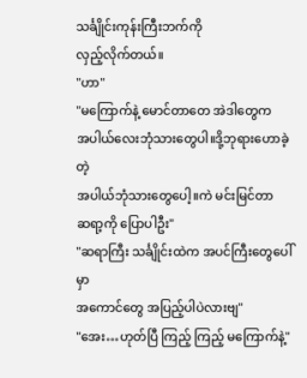သင်္ချိုင်းကုန်းကြီးဘက်ကို
လှည့်လိုက်တယ်။
"ဟာ"
"မကြောက်နဲ့ မောင်တာတေ အဲဒါတွေက
အပါယ်လေးဘုံသားတွေပါ။ဒို့ဘုရားဟောခဲ့တဲ့
အပါယ်ဘုံသားတွေပေါ့။ကဲ မင်းမြင်တာ
ဆရာ့ကို ပြောပါဦး"
"ဆရာကြီး သင်္ချိုင်းထဲက အပင်ကြီးတွေပေါ်မှာ
အကောင်တွေ အပြည့်ပါပဲလားဗျ"
"အေး…ဟုတ်ပြီ ကြည့် ကြည့် မကြောက်နဲ့"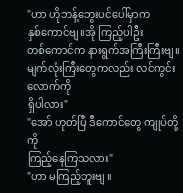"ဟာ ဟိုဘန့်ဘွေးပင်ပေါ်မှာက
နှစ်ကောင်ဗျ။အို ကြည့်ပါဦး
တစ်ကောင်က နားရွက်အကြီးကြီးဗျ။
မျက်လုံးကြီးတွေကလည်း လင်ကွင်းလောက်ကို
ရှိပါလား"
"အော် ဟုတ်ပြီ ဒီကောင်တွေ ကျုပ်တို့ကို
ကြည့်နေကြသလား"
"ဟာ မကြည့်ဘူးဗျ ။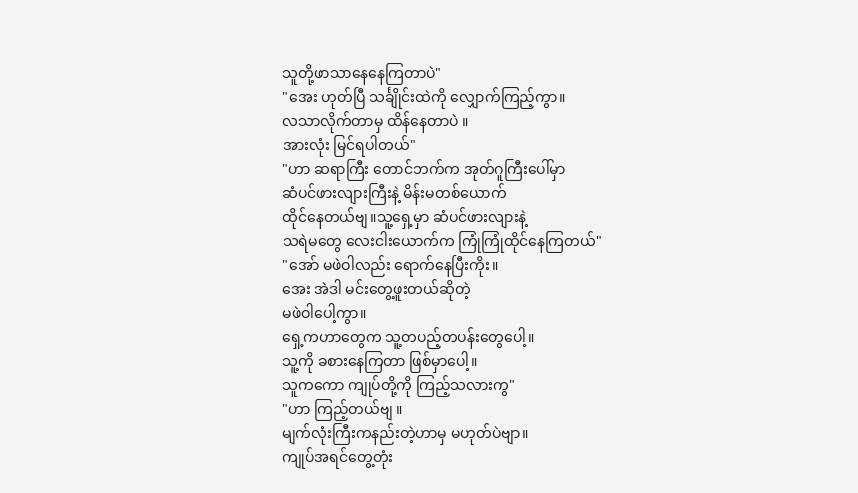သူတို့ဖာသာနေနေကြတာပဲ"
"အေး ဟုတ်ပြီ သင်္ချိုင်းထဲကို လျှောက်ကြည့်ကွာ။
လသာလိုက်တာမှ ထိန်နေတာပဲ ။
အားလုံး မြင်ရပါတယ်"
"ဟာ ဆရာကြီး တောင်ဘက်က အုတ်ဂူကြီးပေါ်မှာ
ဆံပင်ဖားလျားကြီးနဲ့ မိန်းမတစ်ယောက်
ထိုင်နေတယ်ဗျ။သူ့ရှေ့မှာ ဆံပင်ဖားလျားနဲ့
သရဲမတွေ လေးငါးယောက်က ကြုံကြုံထိုင်နေကြတယ်"
"အော် မဖဲဝါလည်း ရောက်နေပြီးကိုး။
အေး အဲဒါ မင်းတွေ့ဖူးတယ်ဆိုတဲ့
မဖဲဝါပေါ့ကွာ။
ရှေ့ကဟာတွေက သူ့တပည့်တပန်းတွေပေါ့။
သူ့ကို ခစားနေကြတာ ဖြစ်မှာပေါ့။
သူကကော ကျုပ်တို့ကို ကြည့်သလားကွ"
"ဟာ ကြည့်တယ်ဗျ ။
မျက်လုံးကြီးကနည်းတဲ့ဟာမှ မဟုတ်ပဲဗျာ။
ကျုပ်အရင်တွေ့တုံး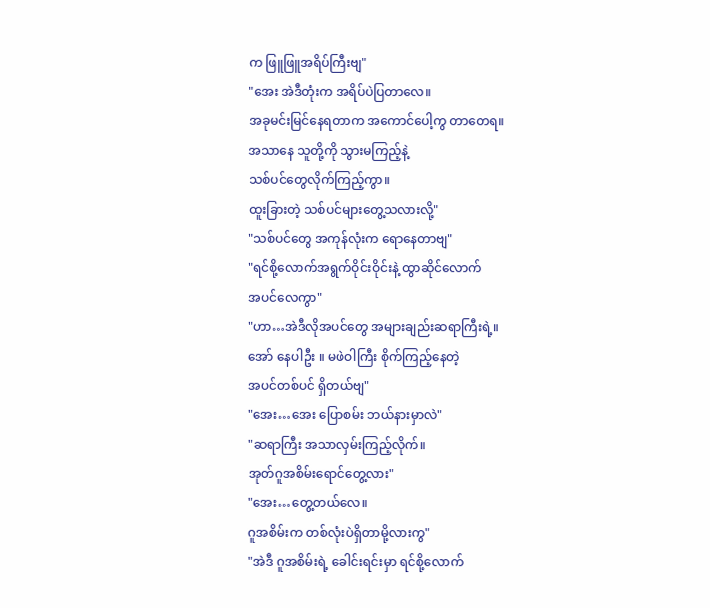က ဖြူဖြူအရိပ်ကြီးဗျ"
"အေး အဲဒီတုံးက အရိပ်ပဲပြတာလေ။
အခုမင်းမြင်နေရတာက အကောင်ပေါ့ကွ တာတေရ။
အသာနေ သူတို့ကို သွားမကြည့်နဲ့
သစ်ပင်တွေလိုက်ကြည့်ကွာ။
ထူးခြားတဲ့ သစ်ပင်များတွေ့သလားလို့"
"သစ်ပင်တွေ အကုန်လုံးက ရောနေတာဗျ"
"ရင်စို့လောက်အရွက်ဝိုင်းဝိုင်းနဲ့ ထွာဆိုင်လောက်
အပင်လေကွာ"
"ဟာ…အဲဒီလိုအပင်တွေ အများချည်းဆရာကြီးရဲ့။
အော် နေပါဦး ။ မဖဲဝါကြီး စိုက်ကြည့်နေတဲ့
အပင်တစ်ပင် ရှိတယ်ဗျ"
"အေး…အေး ပြောစမ်း ဘယ်နားမှာလဲ"
"ဆရာကြီး အသာလှမ်းကြည့်လိုက်။
အုတ်ဂူအစိမ်းရောင်တွေ့လား"
"အေး…တွေ့တယ်လေ။
ဂူအစိမ်းက တစ်လုံးပဲရှိတာမို့လားကွ"
"အဲဒီ ဂူအစိမ်းရဲ့ ခေါင်းရင်းမှာ ရင်စို့လောက်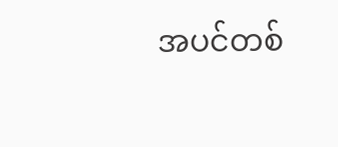အပင်တစ်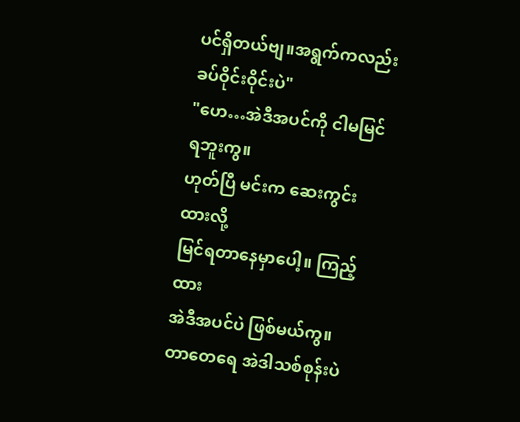ပင်ရှိတယ်ဗျ။အရွက်ကလည်း
ခပ်ဝိုင်းဝိုင်းပဲ"
"ဟေ…အဲဒီအပင်ကို ငါမမြင်ရဘူးကွ။
ဟုတ်ပြီ မင်းက ဆေးကွင်းထားလို့
မြင်ရတာနေမှာပေါ့။ ကြည့်ထား
အဲဒီအပင်ပဲ ဖြစ်မယ်ကွ။
တာတေရေ အဲဒါသစ်စုန်းပဲ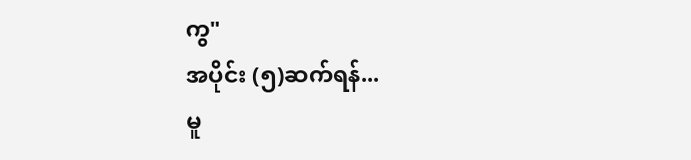ကွ"
အပိုင်း (၅)ဆက်ရန်...
မူ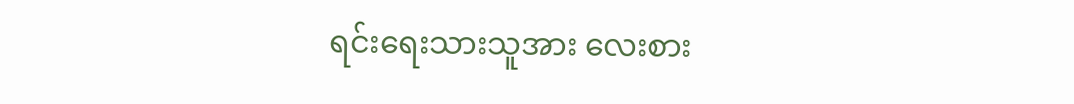ရင်းရေးသားသူအား လေးစား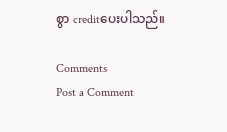စွာ creditပေးပါသည်။

Comments
Post a Comment